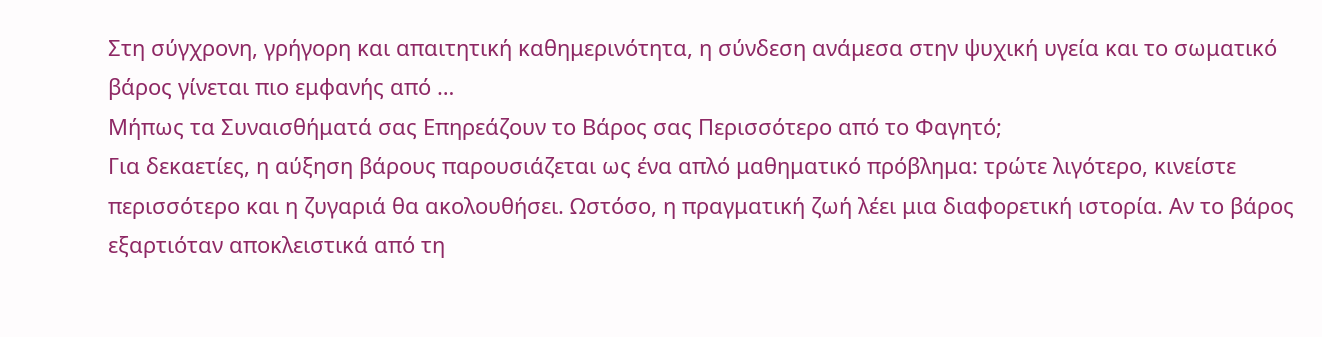Στη σύγχρονη, γρήγορη και απαιτητική καθημερινότητα, η σύνδεση ανάμεσα στην ψυχική υγεία και το σωματικό βάρος γίνεται πιο εμφανής από …
Μήπως τα Συναισθήματά σας Επηρεάζουν το Βάρος σας Περισσότερο από το Φαγητό;
Για δεκαετίες, η αύξηση βάρους παρουσιάζεται ως ένα απλό μαθηματικό πρόβλημα: τρώτε λιγότερο, κινείστε περισσότερο και η ζυγαριά θα ακολουθήσει. Ωστόσο, η πραγματική ζωή λέει μια διαφορετική ιστορία. Αν το βάρος εξαρτιόταν αποκλειστικά από τη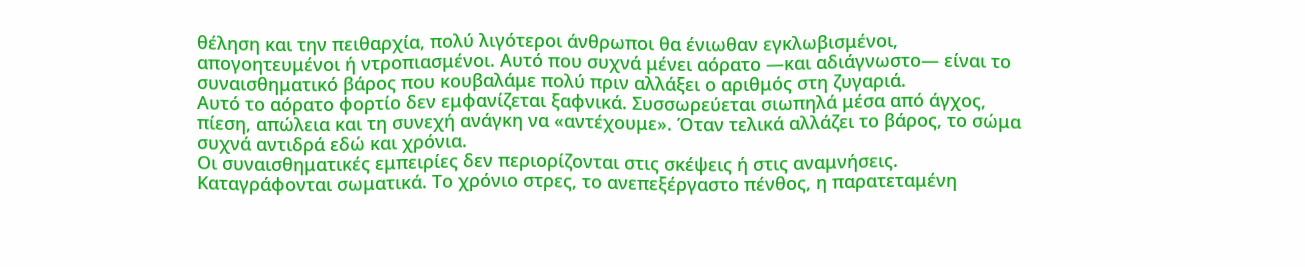θέληση και την πειθαρχία, πολύ λιγότεροι άνθρωποι θα ένιωθαν εγκλωβισμένοι, απογοητευμένοι ή ντροπιασμένοι. Αυτό που συχνά μένει αόρατο —και αδιάγνωστο— είναι το συναισθηματικό βάρος που κουβαλάμε πολύ πριν αλλάξει ο αριθμός στη ζυγαριά.
Αυτό το αόρατο φορτίο δεν εμφανίζεται ξαφνικά. Συσσωρεύεται σιωπηλά μέσα από άγχος, πίεση, απώλεια και τη συνεχή ανάγκη να «αντέχουμε». Όταν τελικά αλλάζει το βάρος, το σώμα συχνά αντιδρά εδώ και χρόνια.
Οι συναισθηματικές εμπειρίες δεν περιορίζονται στις σκέψεις ή στις αναμνήσεις.
Καταγράφονται σωματικά. Το χρόνιο στρες, το ανεπεξέργαστο πένθος, η παρατεταμένη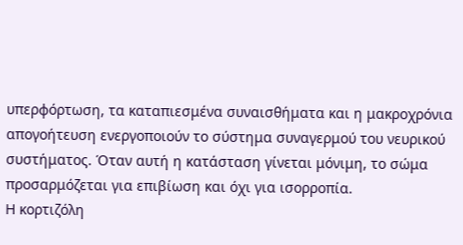υπερφόρτωση, τα καταπιεσμένα συναισθήματα και η μακροχρόνια απογοήτευση ενεργοποιούν το σύστημα συναγερμού του νευρικού συστήματος. Όταν αυτή η κατάσταση γίνεται μόνιμη, το σώμα προσαρμόζεται για επιβίωση και όχι για ισορροπία.
Η κορτιζόλη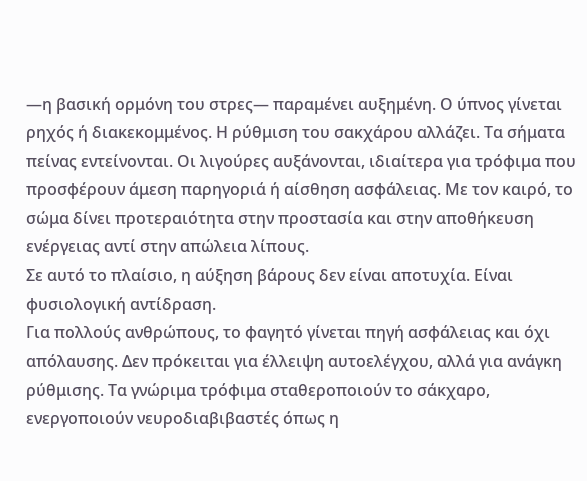—η βασική ορμόνη του στρες— παραμένει αυξημένη. Ο ύπνος γίνεται ρηχός ή διακεκομμένος. Η ρύθμιση του σακχάρου αλλάζει. Τα σήματα πείνας εντείνονται. Οι λιγούρες αυξάνονται, ιδιαίτερα για τρόφιμα που προσφέρουν άμεση παρηγοριά ή αίσθηση ασφάλειας. Με τον καιρό, το σώμα δίνει προτεραιότητα στην προστασία και στην αποθήκευση ενέργειας αντί στην απώλεια λίπους.
Σε αυτό το πλαίσιο, η αύξηση βάρους δεν είναι αποτυχία. Είναι φυσιολογική αντίδραση.
Για πολλούς ανθρώπους, το φαγητό γίνεται πηγή ασφάλειας και όχι απόλαυσης. Δεν πρόκειται για έλλειψη αυτοελέγχου, αλλά για ανάγκη ρύθμισης. Τα γνώριμα τρόφιμα σταθεροποιούν το σάκχαρο, ενεργοποιούν νευροδιαβιβαστές όπως η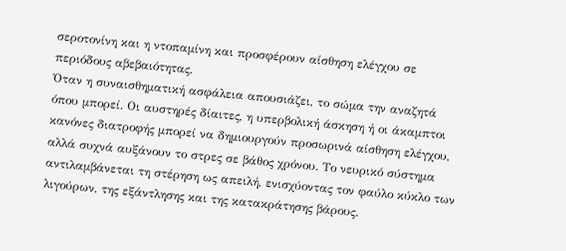σεροτονίνη και η ντοπαμίνη και προσφέρουν αίσθηση ελέγχου σε περιόδους αβεβαιότητας.
Όταν η συναισθηματική ασφάλεια απουσιάζει, το σώμα την αναζητά όπου μπορεί. Οι αυστηρές δίαιτες, η υπερβολική άσκηση ή οι άκαμπτοι κανόνες διατροφής μπορεί να δημιουργούν προσωρινά αίσθηση ελέγχου, αλλά συχνά αυξάνουν το στρες σε βάθος χρόνου. Το νευρικό σύστημα αντιλαμβάνεται τη στέρηση ως απειλή, ενισχύοντας τον φαύλο κύκλο των λιγούρων, της εξάντλησης και της κατακράτησης βάρους.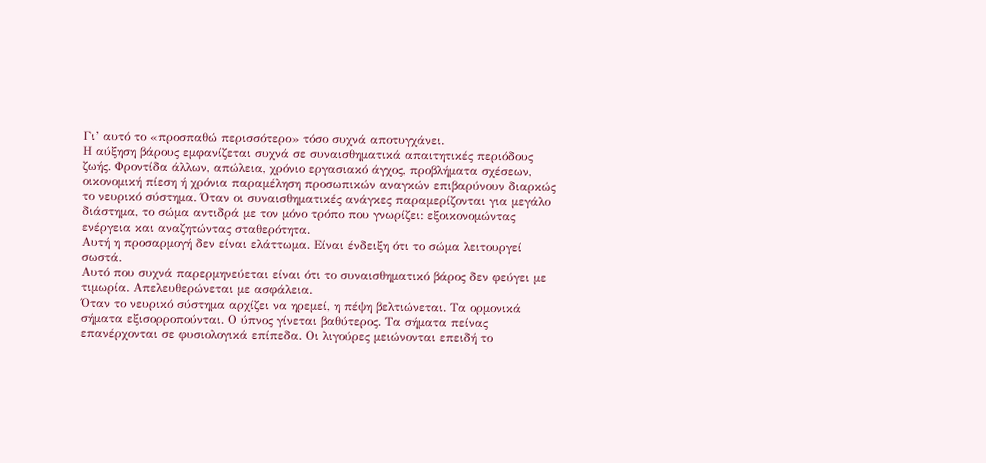Γι’ αυτό το «προσπαθώ περισσότερο» τόσο συχνά αποτυγχάνει.
Η αύξηση βάρους εμφανίζεται συχνά σε συναισθηματικά απαιτητικές περιόδους ζωής. Φροντίδα άλλων, απώλεια, χρόνιο εργασιακό άγχος, προβλήματα σχέσεων, οικονομική πίεση ή χρόνια παραμέληση προσωπικών αναγκών επιβαρύνουν διαρκώς το νευρικό σύστημα. Όταν οι συναισθηματικές ανάγκες παραμερίζονται για μεγάλο διάστημα, το σώμα αντιδρά με τον μόνο τρόπο που γνωρίζει: εξοικονομώντας ενέργεια και αναζητώντας σταθερότητα.
Αυτή η προσαρμογή δεν είναι ελάττωμα. Είναι ένδειξη ότι το σώμα λειτουργεί σωστά.
Αυτό που συχνά παρερμηνεύεται είναι ότι το συναισθηματικό βάρος δεν φεύγει με τιμωρία. Απελευθερώνεται με ασφάλεια.
Όταν το νευρικό σύστημα αρχίζει να ηρεμεί, η πέψη βελτιώνεται. Τα ορμονικά σήματα εξισορροπούνται. Ο ύπνος γίνεται βαθύτερος. Τα σήματα πείνας επανέρχονται σε φυσιολογικά επίπεδα. Οι λιγούρες μειώνονται επειδή το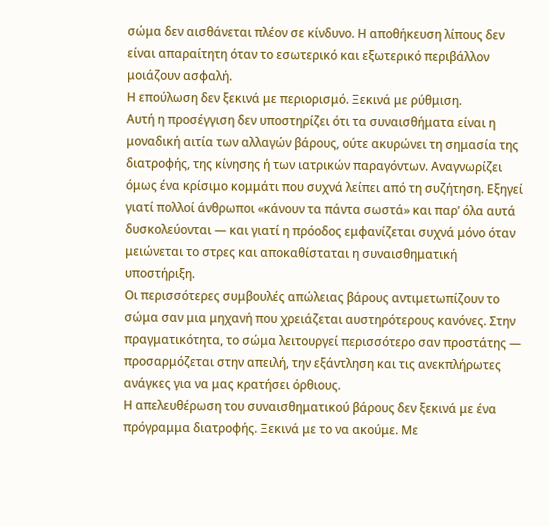σώμα δεν αισθάνεται πλέον σε κίνδυνο. Η αποθήκευση λίπους δεν είναι απαραίτητη όταν το εσωτερικό και εξωτερικό περιβάλλον μοιάζουν ασφαλή.
Η επούλωση δεν ξεκινά με περιορισμό. Ξεκινά με ρύθμιση.
Αυτή η προσέγγιση δεν υποστηρίζει ότι τα συναισθήματα είναι η μοναδική αιτία των αλλαγών βάρους, ούτε ακυρώνει τη σημασία της διατροφής, της κίνησης ή των ιατρικών παραγόντων. Αναγνωρίζει όμως ένα κρίσιμο κομμάτι που συχνά λείπει από τη συζήτηση. Εξηγεί γιατί πολλοί άνθρωποι «κάνουν τα πάντα σωστά» και παρ’ όλα αυτά δυσκολεύονται — και γιατί η πρόοδος εμφανίζεται συχνά μόνο όταν μειώνεται το στρες και αποκαθίσταται η συναισθηματική υποστήριξη.
Οι περισσότερες συμβουλές απώλειας βάρους αντιμετωπίζουν το σώμα σαν μια μηχανή που χρειάζεται αυστηρότερους κανόνες. Στην πραγματικότητα, το σώμα λειτουργεί περισσότερο σαν προστάτης — προσαρμόζεται στην απειλή, την εξάντληση και τις ανεκπλήρωτες ανάγκες για να μας κρατήσει όρθιους.
Η απελευθέρωση του συναισθηματικού βάρους δεν ξεκινά με ένα πρόγραμμα διατροφής. Ξεκινά με το να ακούμε. Με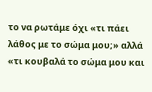το να ρωτάμε όχι «τι πάει λάθος με το σώμα μου;» αλλά «τι κουβαλά το σώμα μου και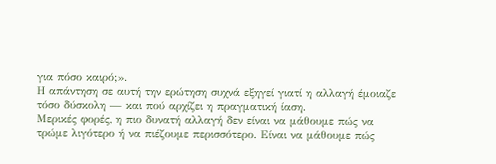για πόσο καιρό;».
Η απάντηση σε αυτή την ερώτηση συχνά εξηγεί γιατί η αλλαγή έμοιαζε τόσο δύσκολη — και πού αρχίζει η πραγματική ίαση.
Μερικές φορές, η πιο δυνατή αλλαγή δεν είναι να μάθουμε πώς να τρώμε λιγότερο ή να πιέζουμε περισσότερο. Είναι να μάθουμε πώς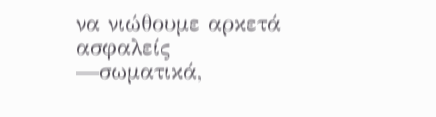να νιώθουμε αρκετά ασφαλείς —σωματικά,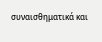συναισθηματικά και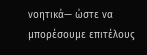νοητικά— ώστε να μπορέσουμε επιτέλους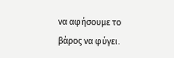να αφήσουμε το βάρος να φύγει.